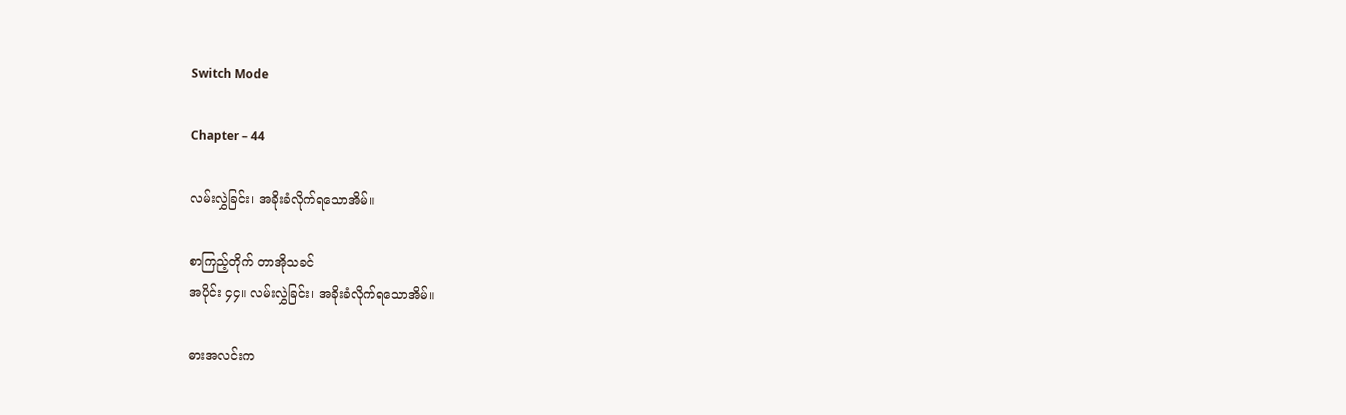Switch Mode

Chapter – 44

လမ်းလွှဲခြင်း၊ အခိုးခံလိုက်ရသောအိမ်။

စာကြည့်တိုက် တာအိုသခင်
အပိုင်း ၄၄။ လမ်းလွှဲခြင်း၊ အခိုးခံလိုက်ရသောအိမ်။

ဓားအလင်းက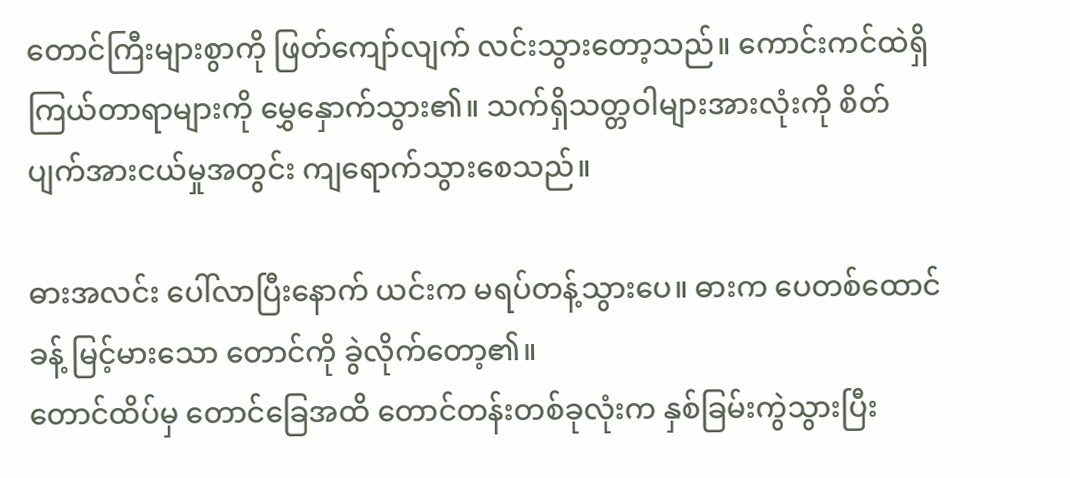တောင်ကြီးများစွာကို ဖြတ်ကျော်လျက် လင်းသွားတော့သည်။ ကောင်းကင်ထဲရှိ ကြယ်တာရာများကို မွှေနှောက်သွား၏။ သက်ရှိသတ္တဝါများအားလုံးကို စိတ်ပျက်အားငယ်မှုအတွင်း ကျရောက်သွားစေသည်။

ဓားအလင်း ပေါ်လာပြီးနောက် ယင်းက မရပ်တန့်သွားပေ။ ဓားက ပေတစ်ထောင်ခန့် မြင့်မားသော တောင်ကို ခွဲလိုက်တော့၏။
တောင်ထိပ်မှ တောင်ခြေအထိ တောင်တန်းတစ်ခုလုံးက နှစ်ခြမ်းကွဲသွားပြီး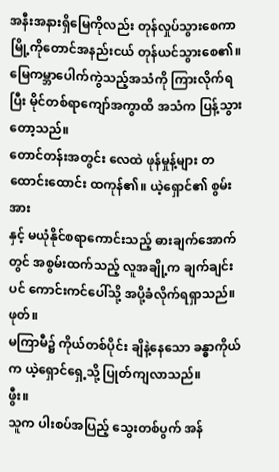အနီးအနားရှိမြေကိုလည်း တုန်လှုပ်သွားစေကာ မြို့ကိုတောင်အနည်းငယ် တုန်ယင်သွားစေ၏။
မြေကမ္ဘာပေါက်ကွဲသည့်အသံကို ကြားလိုက်ရပြီး မိုင်တစ်ရာကျော်အကွာထိ အသံက ပြန့်သွားတော့သည်။
တောင်တန်းအတွင်း လေထဲ ဖုန်မှုန့်များ တထောင်းထောင်း ထကုန်၏။ ယဲ့ရှောင်၏ စွမ်းအား
နှင့် မယုံနိုင်စရာကောင်းသည့် ဓားချက်အောက်တွင် အစွမ်းထက်သည့် လူအချို့က ချက်ချင်းပင် ကောင်းကင်ပေါ်သို့ အပို့ခံလိုက်ရရှာသည်။
ဖုတ်။
မကြာမီ၌ ကိုယ်တစ်ပိုင်း ချိနဲ့နေသော ခန္ဓာကိုယ်က ယဲ့ရှောင်ရှေ့သို့ ပြုတ်ကျလာသည်။
ဖွီး။
သူက ပါးစပ်အပြည့် သွေးတစ်ပွက် အန်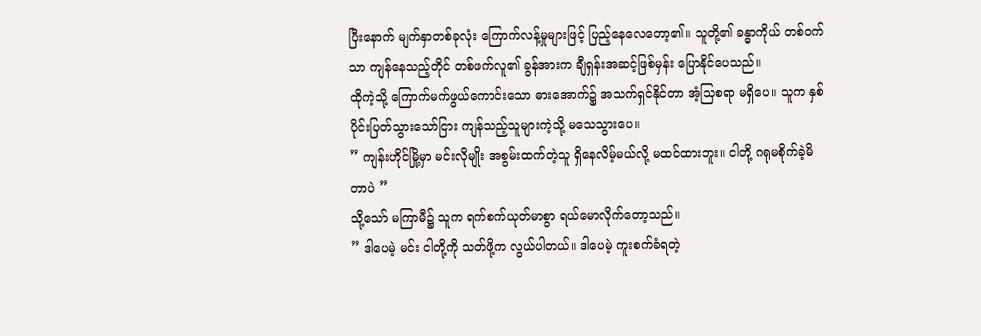ပြီးနောက် မျက်နှာတစ်ခုလုံး ကြောက်လန့်မှုများဖြင့် ပြည့်နေလေတော့၏။ သူတို့၏ ခန္ဓာကိုယ် တစ်ဝက်သာ ကျန်နေသည့်တိုင် တစ်ဖက်လူ၏ ခွန်အားက ချီရှန်းအဆင့်ဖြစ်မှန်း ပြောနိုင်ပေသည်။
ထိုကဲ့သို့ ကြောက်မက်ဖွယ်ကောင်းသော ဓားအောက်၌ အသက်ရှင်နိုင်တာ အံ့သြစရာ မရှိပေ။ သူက နှစ်ပိုင်းပြတ်သွားသော်ငြား ကျန်သည့်သူများကဲ့သို့ မသေသွားပေ။
” ကျန်းဟိုင်မြို့မှာ မင်းလိုမျိုး အစွမ်းထက်တဲ့သူ ရှိနေလိမ့်မယ်လို့ မထင်ထားဘူး။ ငါတို့ ဂရုမစိုက်ခဲ့မိတာပဲ ”
သို့သော် မကြာမီ၌ သူက ရက်စက်ယုတ်မာစွာ ရယ်မောလိုက်တော့သည်။
” ဒါပေမဲ့ မင်း ငါတို့ကို သတ်ဖို့က လွယ်ပါတယ်။ ဒါပေမဲ့ ကူးစက်ခံရတဲ့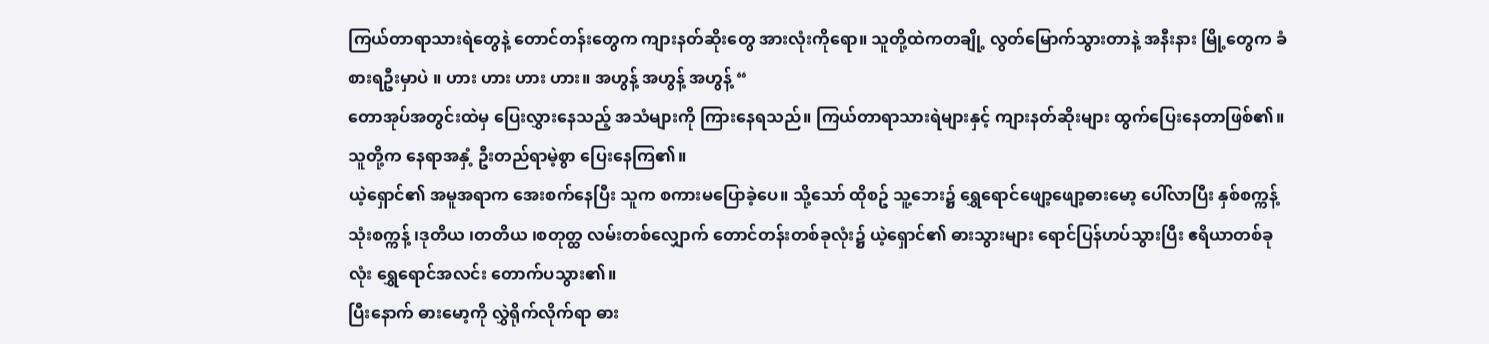ကြယ်တာရာသားရဲတွေနဲ့ တောင်တန်းတွေက ကျားနတ်ဆိုးတွေ အားလုံးကိုရော။ သူတို့ထဲကတချို့ လွတ်မြောက်သွားတာနဲ့ အနီးနား မြို့တွေက ခံစားရဦးမှာပဲ ။ ဟား ဟား ဟား ဟား။ အဟွန့် အဟွန့် အဟွန့် “
တောအုပ်အတွင်းထဲမှ ပြေးလွှားနေသည့် အသံများကို ကြားနေရသည်။ ကြယ်တာရာသားရဲများနှင့် ကျားနတ်ဆိုးများ ထွက်ပြေးနေတာဖြစ်၏။ သူတို့က နေရာအနှံ့ ဦးတည်ရာမဲ့စွာ ပြေးနေကြ၏။
ယဲ့ရှောင်၏ အမူအရာက အေးစက်နေပြီး သူက စကားမပြောခဲ့ပေ။ သို့သော် ထိုစဥ် သူ့ဘေး၌ ရွှေရောင်ဖျော့ဖျော့ဓားမော့ ပေါ်လာပြီး နှစ်စက္ကန့် သုံးစက္ကန့် ၊ဒုတိယ ၊တတိယ ၊စတုတ္ထ လမ်းတစ်လျှောက် တောင်တန်းတစ်ခုလုံး၌ ယဲ့ရှောင်၏ ဓားသွားများ ရောင်ပြန်ဟပ်သွားပြီး ဧရိယာတစ်ခုလုံး ရွှေရောင်အလင်း တောက်ပသွား၏။
ပြီးနောက် ဓားမော့ကို လွှဲရိုက်လိုက်ရာ ဓား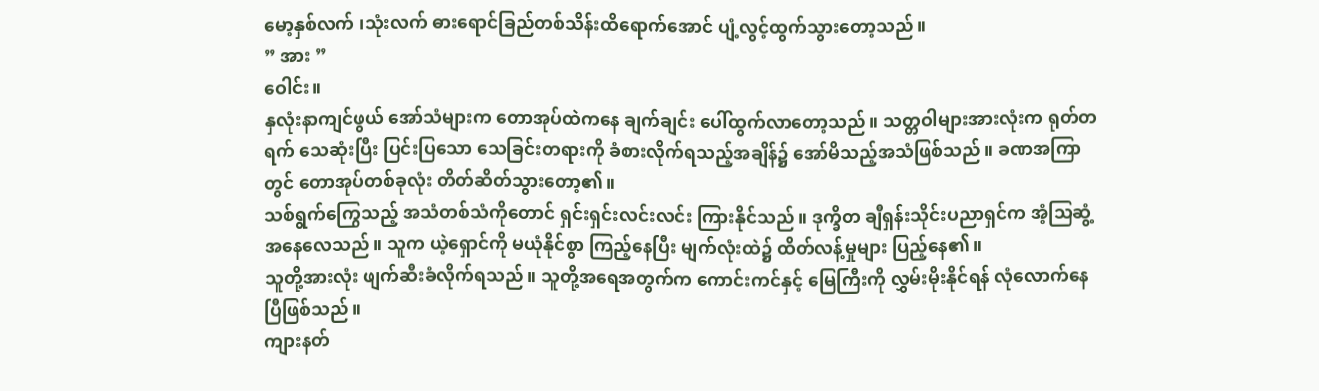မော့နှစ်လက် ၊သုံးလက် ဓားရောင်ခြည်တစ်သိန်းထိရောက်အောင် ပျံ့လွင့်ထွက်သွားတော့သည်။
” အား ”
ဝေါင်း။
နှလုံးနာကျင်ဖွယ် အော်သံများက တောအုပ်ထဲကနေ ချက်ချင်း ပေါ်ထွက်လာတော့သည်။ သတ္တဝါများအားလုံးက ရုတ်တရက် သေဆုံးပြီး ပြင်းပြသော သေခြင်းတရားကို ခံစားလိုက်ရသည့်အချိန်၌ အော်မိသည့်အသံဖြစ်သည်။ ခဏအကြာတွင် တောအုပ်တစ်ခုလုံး တိတ်ဆိတ်သွားတော့၏။
သစ်ရွက်ကြွေသည့် အသံတစ်သံကိုတောင် ရှင်းရှင်းလင်းလင်း ကြားနိုင်သည်။ ဒုက္ခိတ ချီရှန်းသိုင်းပညာရှင်က အံ့သြဆွံ့အနေလေသည်။ သူက ယဲ့ရှောင်ကို မယုံနိုင်စွာ ကြည့်နေပြီး မျက်လုံးထဲ၌ ထိတ်လန့်မှုများ ပြည့်နေ၏။
သူတို့အားလုံး ဖျက်ဆီးခံလိုက်ရသည်။ သူတို့အရေအတွက်က ကောင်းကင်နှင့် မြေကြီးကို လွှမ်းမိုးနိုင်ရန် လုံလောက်နေပြီဖြစ်သည်။
ကျားနတ်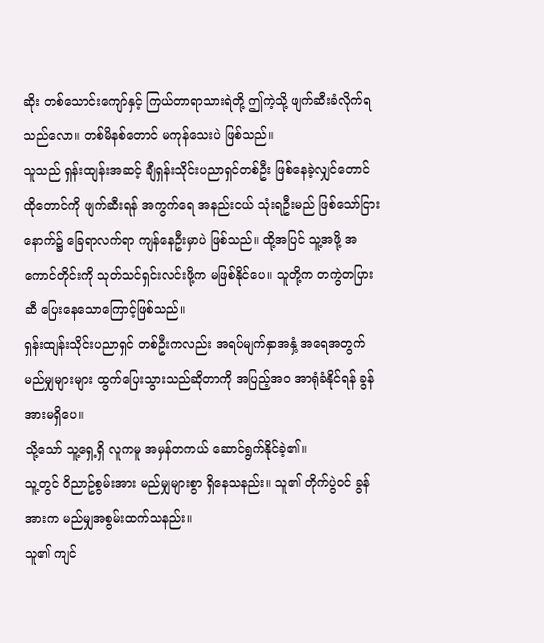ဆိုး တစ်သောင်းကျော်နှင့် ကြယ်တာရာသားရဲတို့ ဤကဲ့သို့ ဖျက်ဆီးခံလိုက်ရသည်လော။ တစ်မိနစ်တောင် မကုန်သေးပဲ ဖြစ်သည်။
သူသည် ရှန်းထျန်းအဆင့် ချီရှန်းသိုင်းပညာရှင်တစ်ဦး ဖြစ်နေခဲ့လျှင်တောင် ထိုတောင်ကို ဖျက်ဆီးရန် အကွက်ရေ အနည်းငယ် သုံးရဦးမည် ဖြစ်သော်ငြား နောက်၌ ခြေရာလက်ရာ ကျန်နေဦးမှာပဲ ဖြစ်သည်။ ထို့အပြင် သူ့အဖို့ အကောင်တိုင်းကို သုတ်သင်ရှင်းလင်းဖို့က မဖြစ်နိုင်ပေ။ သူတို့က တကွဲတပြားဆီ ပြေးနေသောကြောင့်ဖြစ်သည်။
ရှန်းထျန်းသိုင်းပညာရှင် တစ်ဦးကလည်း အရပ်မျက်နှာအနှံ့ အရေအတွက် မည်မျှများများ ထွက်ပြေးသွားသည်ဆိုတာကို အပြည့်အဝ အာရုံခံနိုင်ရန် ခွန်အားမရှိပေ။
သို့သော် သူ့ရှေ့ရှိ လူကမူ အမှန်တကယ် ဆောင်ရွက်နိုင်ခဲ့၏။
သူ့တွင် ဝိညာဥ်စွမ်းအား မည်မျှများစွာ ရှိနေသနည်း။ သူ၏ တိုက်ပွဲဝင် ခွန်အားက မည်မျှအစွမ်းထက်သနည်း။
သူ၏ ကျင်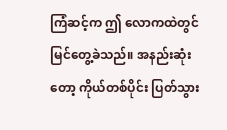ကြံဆင့်က ဤ လောကထဲတွင် မြင်တွေ့ခဲသည်။ အနည်းဆုံးတော့ ကိုယ်တစ်ပိုင်း ပြတ်သွား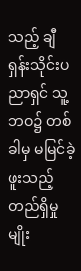သည့် ချီရှန်းသိုင်းပညာရှင် သူ့ဘဝ၌ တစ်ခါမှ မမြင်ခဲ့ဖူးသည့် တည်ရှိမှုမျိုး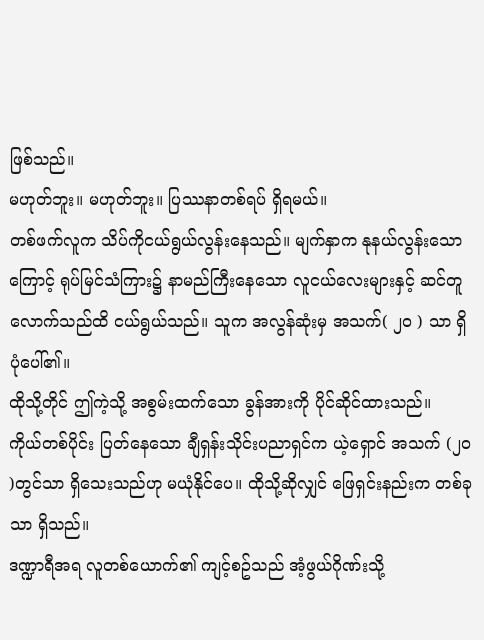ဖြစ်သည်။
မဟုတ်ဘူး။ မဟုတ်ဘူး။ ပြဿနာတစ်ရပ် ရှိရမယ်။
တစ်ဖက်လူက သိပ်ကိုငယ်ရွယ်လွန်းနေသည်။ မျက်နှာက နုနယ်လွန်းသောကြောင့် ရုပ်မြင်သံကြား၌ နာမည်ကြီးနေသော လူငယ်လေးများနှင့် ဆင်တူလောက်သည်ထိ ငယ်ရွယ်သည်။ သူက အလွန်ဆုံးမှ အသက်( ၂၀ ) သာ ရှိပုံပေါ်၏။
ထိုသို့တိုင် ဤကဲ့သို့ အစွမ်းထက်သော ခွန်အားကို ပိုင်ဆိုင်ထားသည်။
ကိုယ်တစ်ပိုင်း ပြတ်နေသော ချီရှန်းသိုင်းပညာရှင်က ယဲ့ရှောင် အသက် (၂၀ )တွင်သာ ရှိသေးသည်ဟု မယုံနိုင်ပေ။ ထိုသို့ဆိုလျှင် ဖြေရှင်းနည်းက တစ်ခုသာ ရှိသည်။
ဒဏ္ဍာရီအရ လူတစ်ယောက်၏ ကျင့်စဥ်သည် အံ့ဖွယ်ဂိုဏ်းသို့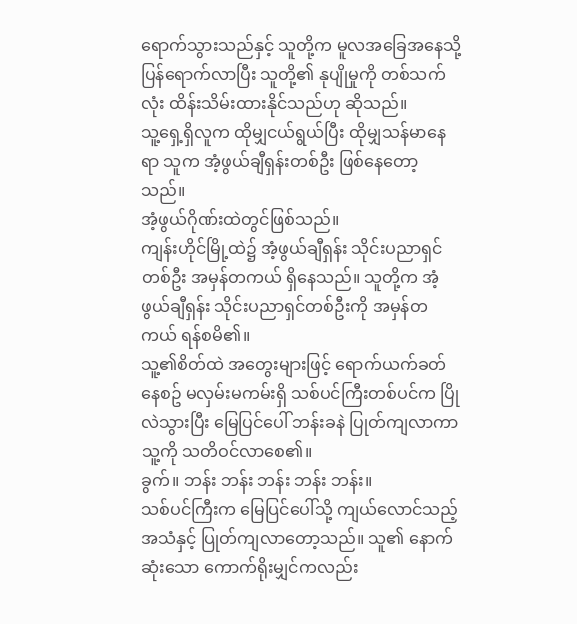ရောက်သွားသည်နှင့် သူတို့က မူလအခြေအနေသို့ ပြန်ရောက်လာပြီး သူတို့၏ နုပျိုမှုကို တစ်သက်လုံး ထိန်းသိမ်းထားနိုင်သည်ဟု ဆိုသည်။
သူ့ရှေ့ရှိလူက ထိုမျှငယ်ရွယ်ပြီး ထိုမျှသန်မာနေရာ သူက အံ့ဖွယ်ချီရှန်းတစ်ဦး ဖြစ်နေတော့သည်။
အံ့ဖွယ်ဂိုဏ်းထဲတွင်ဖြစ်သည်။
ကျန်းဟိုင်မြို့ထဲ၌ အံ့ဖွယ်ချီရှန်း သိုင်းပညာရှင်တစ်ဦး အမှန်တကယ် ရှိနေသည်။ သူတို့က အံ့ဖွယ်ချီရှန်း သိုင်းပညာရှင်တစ်ဦးကို အမှန်တကယ် ရန်စမိ၏။
သူ့၏စိတ်ထဲ အတွေးများဖြင့် ရောက်ယက်ခတ်နေစဥ် မလှမ်းမကမ်းရှိ သစ်ပင်ကြီးတစ်ပင်က ပြိုလဲသွားပြီး မြေပြင်ပေါ် ဘန်းခနဲ ပြုတ်ကျလာကာ သူ့ကို သတိဝင်လာစေ၏။
ခွက်။ ဘန်း ဘန်း ဘန်း ဘန်း ဘန်း။
သစ်ပင်ကြီးက မြေပြင်ပေါ်သို့ ကျယ်လောင်သည့် အသံနှင့် ပြုတ်ကျလာတော့သည်။ သူ၏ နောက်ဆုံးသော ကောက်ရိုးမျှင်ကလည်း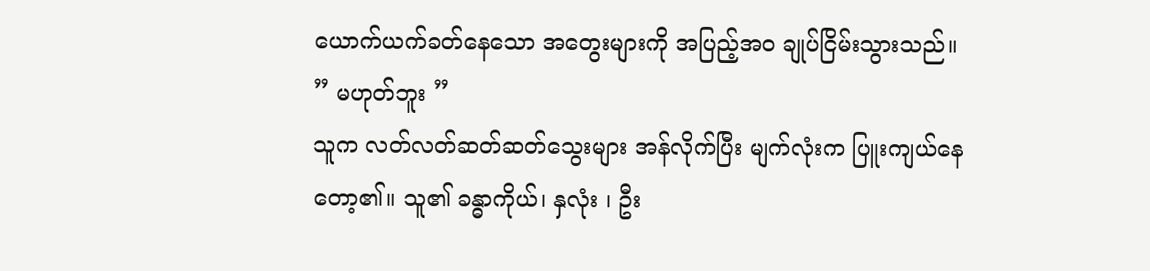ယောက်ယက်ခတ်နေသော အတွေးများကို အပြည့်အဝ ချုပ်ငြိမ်းသွားသည်။
” မဟုတ်ဘူး ”
သူက လတ်လတ်ဆတ်ဆတ်သွေးများ အန်လိုက်ပြီး မျက်လုံးက ပြူးကျယ်နေတော့၏။ သူ၏ ခန္ဓာကိုယ်၊ နှလုံး ၊ ဦး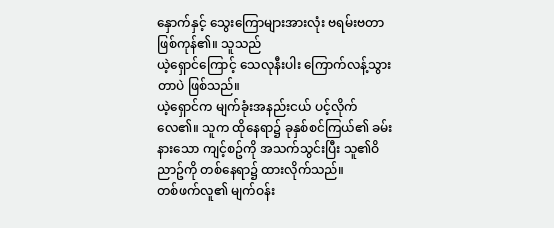နှောက်နှင့် သွေးကြောများအားလုံး ဗရမ်းဗတာ ဖြစ်ကုန်၏။ သူသည်
ယဲ့ရှောင်ကြောင့် သေလုနီးပါး ကြောက်လန့်သွားတာပဲ ဖြစ်သည်။
ယဲ့ရှောင်က မျက်ခုံးအနည်းငယ် ပင့်လိုက်လေ၏။ သူက ထိုနေရာ၌ ခုနှစ်စင်ကြယ်၏ ခမ်းနားသော ကျင့်စဥ်ကို အသက်သွင်းပြီး သူ၏ဝိညာဥ်ကို တစ်နေရာ၌ ထားလိုက်သည်။
တစ်ဖက်လူ၏ မျက်ဝန်း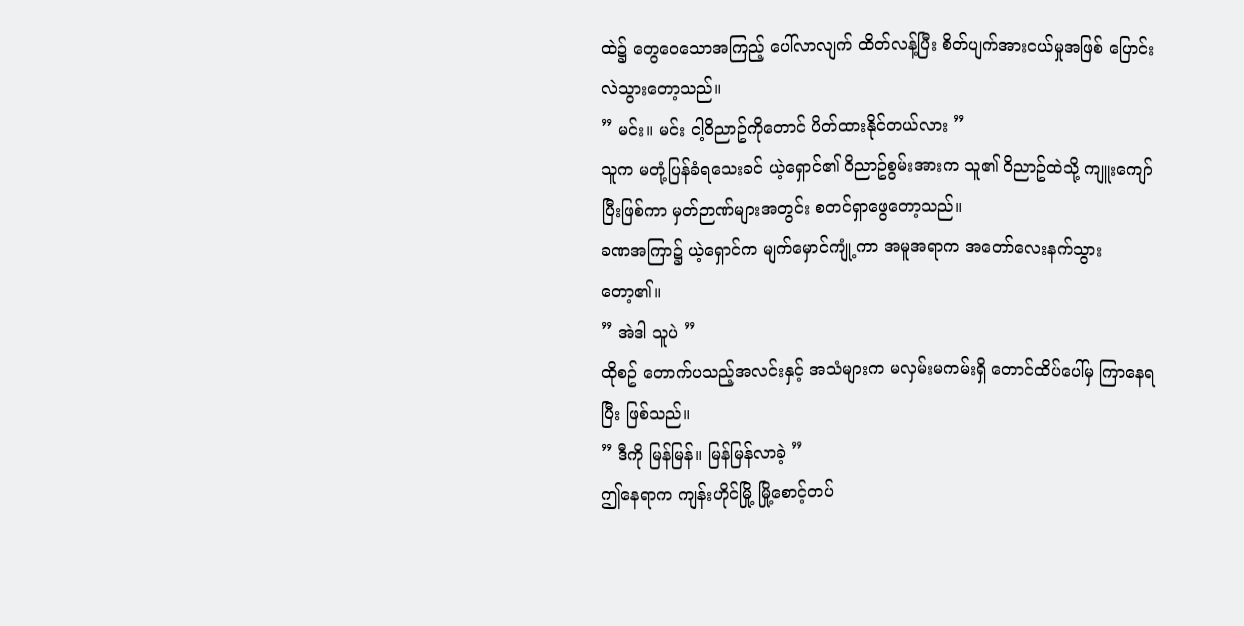ထဲ၌ တွေဝေသောအကြည့် ပေါ်လာလျက် ထိတ်လန့်ပြီး စိတ်ပျက်အားငယ်မှုအဖြစ် ပြောင်းလဲသွားတော့သည်။
” မင်း။ မင်း ငါ့ဝိညာဥ်ကိုတောင် ပိတ်ထားနိုင်တယ်လား ”
သူက မတုံ့ပြန်ခံရသေးခင် ယဲ့ရှောင်၏ ဝိညာဥ်စွမ်းအားက သူ၏ ဝိညာဥ်ထဲသို့ ကျူးကျော်ပြီးဖြစ်ကာ မှတ်ဉာဏ်များအတွင်း စတင်ရှာဖွေတော့သည်။
ခဏအကြာ၌ ယဲ့ရှောင်က မျက်မှောင်ကျုံ့ကာ အမူအရာက အတော်လေးနက်သွားတော့၏။
” အဲဒါ သူပဲ ”
ထိုစဥ် တောက်ပသည့်အလင်းနှင့် အသံများက မလှမ်းမကမ်းရှိ တောင်ထိပ်ပေါ်မှ ကြာနေရပြီး ဖြစ်သည်။
” ဒီကို မြန်မြန်။ မြန်မြန်လာခဲ့ ”
ဤနေရာက ကျန်းဟိုင်မြို့ မြို့စောင့်တပ်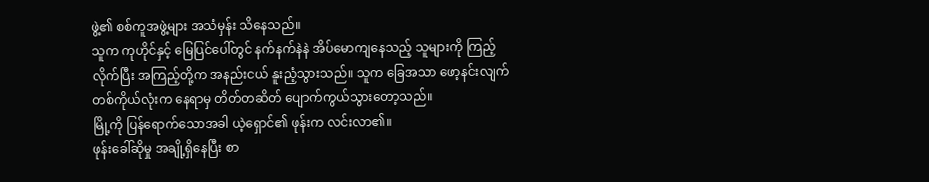ဖွဲ့၏ စစ်ကူအဖွဲ့များ အသံမှန်း သိနေသည်။
သူက ကုဟိုင်နှင့် မြေပြင်ပေါ်တွင် နက်နက်နဲနဲ အိပ်မောကျနေသည့် သူများကို ကြည့်လိုက်ပြီး အကြည့်တို့က အနည်းငယ် နူးညံ့သွားသည်။ သူက ခြေအသာ ဖော့နင်းလျက် တစ်ကိုယ်လုံးက နေရာမှ တိတ်တဆိတ် ပျောက်ကွယ်သွားတော့သည်။
မြို့ကို ပြန်ရောက်သောအခါ ယဲ့ရှောင်၏ ဖုန်းက လင်းလာ၏။
ဖုန်းခေါ်ဆိုမှု အချို့ရှိနေပြီး စာ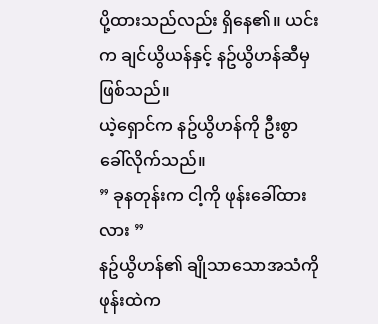ပို့ထားသည်လည်း ရှိနေ၏။ ယင်းက ချင်ယွိယန်နှင့် နဥ်ယွိဟန်ဆီမှ ဖြစ်သည်။
ယဲ့ရှောင်က နဥ်ယွိဟန်ကို ဦးစွာခေါ်လိုက်သည်။
” ခုနတုန်းက ငါ့ကို ဖုန်းခေါ်ထားလား ”
နဥ်ယွိဟန်၏ ချိုသာသောအသံကို ဖုန်းထဲက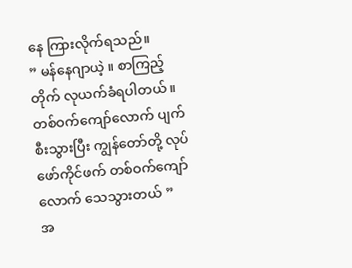နေ ကြားလိုက်ရသည်။
” မန်နေဂျာယဲ့ ။ စာကြည့်တိုက် လုယက်ခံရပါတယ်။ တစ်ဝက်ကျော်လောက် ပျက်စီးသွားပြီး ကျွန်တော်တို့ လုပ်ဖော်ကိုင်ဖက် တစ်ဝက်ကျော်လောက် သေသွားတယ် ”
အ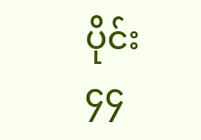ပိုင်း ၄၄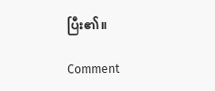ပြီး၏။

Comment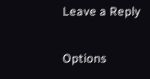Leave a Reply

Options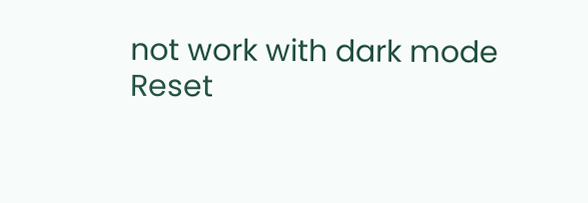not work with dark mode
Reset